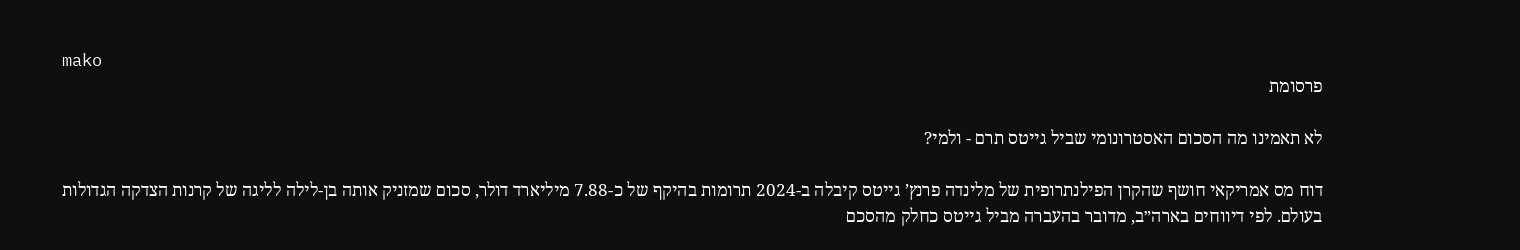mako
פרסומת

לא תאמינו מה הסכום האסטרונומי שביל גייטס תרם - ולמי?

דוח מס אמריקאי חושף שהקרן הפילנתרופית של מלינדה פרנץ’ גייטס קיבלה ב-2024 תרומות בהיקף של כ-7.88 מיליארד דולר, סכום שמזניק אותה בן-לילה לליגה של קרנות הצדקה הגדולות בעולם. לפי דיווחים בארה״ב, מדובר בהעברה מביל גייטס כחלק מהסכם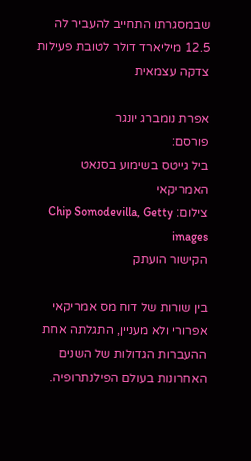שבמסגרתו התחייב להעביר לה 12.5 מיליארד דולר לטובת פעילות צדקה עצמאית

אפרת נומברג יונגר
פורסם:
ביל גייטס בשימוע בסנאט האמריקאי
צילום: Chip Somodevilla, Getty images
הקישור הועתק

בין שורות של דוח מס אמריקאי אפרורי ולא מעניין, התגלתה אחת ההעברות הגדולות של השנים האחרונות בעולם הפילנתרופיה.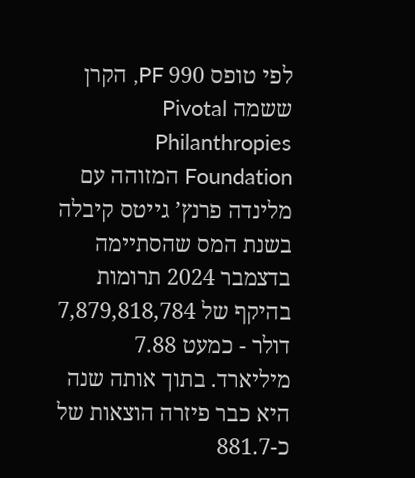לפי טופס 990 PF, הקרן ששמה Pivotal Philanthropies Foundation המזוהה עם מלינדה פרנץ’ גייטס קיבלה בשנת המס שהסתיימה בדצמבר 2024 תרומות בהיקף של 7,879,818,784 דולר - כמעט 7.88 מיליארד. בתוך אותה שנה היא כבר פיזרה הוצאות של כ-881.7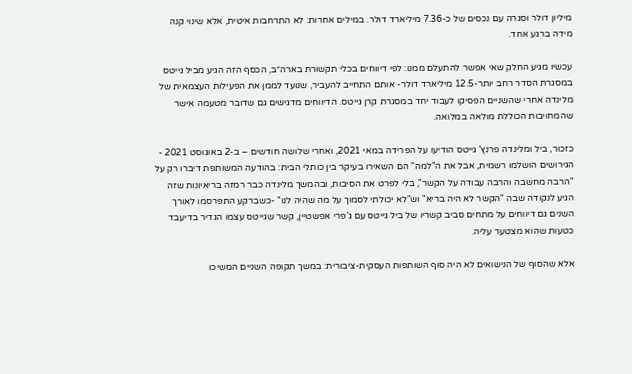מיליון דולר וסגרה עם נכסים של כ-7.36 מיליארד דולר. במילים אחרות: לא התרחבות איטית, אלא שינוי קנה מידה ברגע אחד.

עכשיו מגיע החלק שאי אפשר להתעלם ממנו: לפי דיווחים בכלי תקשורת בארה״ב, הכסף הזה הגיע מביל גייטס במסגרת הסדר רחב יותר-12.5 מיליארד דולר- אותם התחייב להעביר, שנועד לממן את הפעילות העצמאית של מלינדה אחרי שהשניים הפסיקו לעבוד יחד במסגרת קרן גייטס. הדיווחים מדגישים גם שדובר מטעמה אישר שהמחויבות הכוללת מולאה במלואה.

כזכור, ביל ומלינדה פרנץ’ גייטס הודיעו על הפרידה במאי 2021, ואחרי שלושה חודשים – ב-2 באוגוסט 2021 - הגירושים הושלמו רשמית, אבל את ה"למה" הם השאירו בעיקר בין כותלי הבית: בהודעה המשותפת דיברו רק על "הרבה מחשבה והרבה עבודה על הקשר", בלי לפרט את הסיבות, ובהמשך מלינדה כבר רמזה בריאיונות שזה הגיע לנקודה שבה "הקשר לא היה בריא" וש"לא יכולתי לסמוך על מה שהיה לנו" -כשברקע התפרסמו לאורך השנים גם דיווחים על מתחים סביב קשריו של ביל גייטס עם ג’פרי אפשטיין, קשר שגייטס עצמו הגדיר בדיעבד כטעות שהוא מצטער עליה.

אלא שהסוף של הנישואים לא היה סוף השותפות העסקית-ציבורית: במשך תקופה השניים המשיכו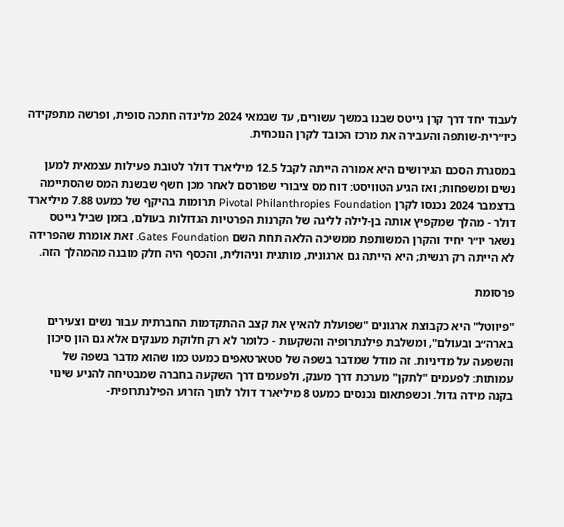לעבוד יחד דרך קרן גייטס שבנו במשך עשורים, עד שבמאי 2024 מלינדה חתכה סופית, ופרשה מתפקידה כיו״רית-שותפה והעבירה את מרכז הכובד לקרן הנוכחית.

במסגרת הסכם הגירושים היא אמורה הייתה לקבל 12.5 מיליארד דולר לטובת פעילות עצמאית למען נשים ומשפחות; ואז הגיע הטוויסט: דוח מס ציבורי שפורסם לאחר מכן חשף שבשנת המס שהסתיימה בדצמבר 2024 נכנסו לקרן Pivotal Philanthropies Foundation תרומות בהיקף של כמעט 7.88 מיליארד דולר - מהלך שמקפיץ אותה בן-לילה לליגה של הקרנות הפרטיות הגדולות בעולם, בזמן שביל גייטס נשאר יו״ר יחיד והקרן המשותפת ממשיכה הלאה תחת השם Gates Foundation. זאת אומרת שהפרידה לא הייתה רק רגשית; היא הייתה גם ארגונית, מותגית וניהולית, והכסף היה חלק מובנה מהמהלך הזה.

פרסומת

"פיווטל" היא כקבוצת ארגונים "שפועלת להאיץ את קצב ההתקדמות החברתית עבור נשים וצעירים בארה״ב ובעולם", ומשלבת פילנתרופיה והשקעות - כלומר לא רק חלוקת מענקים אלא גם הון סיכון והשפעה על מדיניות. זה מודל שמדבר בשפה של סטארטאפים כמעט כמו שהוא מדבר בשפה של עמותות: לפעמים "לתקן" מערכת דרך מענק, ולפעמים דרך השקעה בחברה שמבטיחה להניע שינוי בקנה מידה גדול. וכשפתאום נכנסים כמעט 8 מיליארד דולר לתוך הזרוע הפילנתרופית-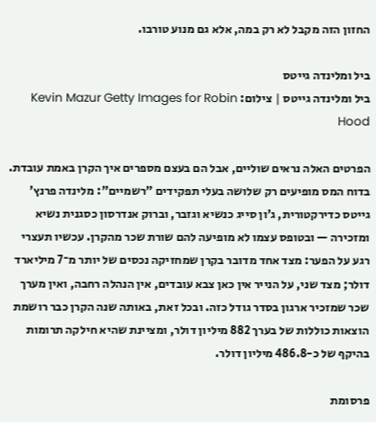החזון הזה מקבל לא רק במה, אלא גם מנוע טורבו.

ביל ומלינדה גייטס
ביל ומלינדה גייטס | צילום: Kevin Mazur Getty Images for Robin Hood

הפרטים האלה נראים שוליים, אבל הם בעצם מספרים איך הקרן באמת עובדת. בדוח המס מופיעים רק שלושה בעלי תפקידים "רשמיים": מלינדה פרנץ’ גייטס כדירקטורית, ג’ון סייג כנשיא וגזבר, וברוק אנדרסון כסגנית נשיא ומזכירה — ובטופס עצמו לא מופיעה להם שורת שכר מהקרן. עכשיו תעצרי רגע על הפער: מצד אחד מדובר בקרן שמחזיקה נכסים של יותר מ־7 מיליארד דולר; מצד שני, על הנייר אין כאן צבא עובדים, אין הנהלה רחבה, ואין מערך שכר שמזכיר ארגון בסדר גודל כזה. ובכל זאת, באותה שנה הקרן כבר רושמת הוצאות כוללות של בערך 882 מיליון דולר, ומציינת שהיא חילקה תרומות בהיקף של כ-486.8 מיליון דולר.

פרסומת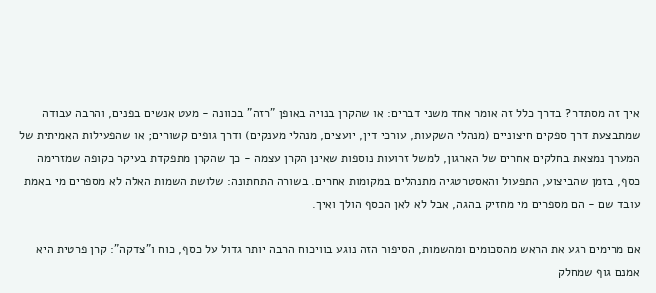איך זה מסתדר? בדרך כלל זה אומר אחד משני דברים: או שהקרן בנויה באופן "רזה" בכוונה - מעט אנשים בפנים, והרבה עבודה שמתבצעת דרך ספקים חיצוניים (מנהלי השקעות, עורכי דין, יועצים, מנהלי מענקים) ודרך גופים קשורים; או שהפעילות האמיתית של המערך נמצאת בחלקים אחרים של הארגון, למשל זרועות נוספות שאינן הקרן עצמה - כך שהקרן מתפקדת בעיקר כקופה שמזרימה כסף, בזמן שהביצוע, התפעול והאסטרטגיה מתנהלים במקומות אחרים. בשורה התחתונה: שלושת השמות האלה לא מספרים מי באמת עובד שם - הם מספרים מי מחזיק בהגה, אבל לא לאן הכסף הולך ואיך.

אם מרימים רגע את הראש מהסכומים ומהשמות, הסיפור הזה נוגע בוויכוח הרבה יותר גדול על כסף, כוח ו"צדקה": קרן פרטית היא אמנם גוף שמחלק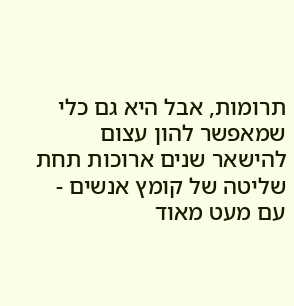תרומות, אבל היא גם כלי שמאפשר להון עצום להישאר שנים ארוכות תחת שליטה של קומץ אנשים - עם מעט מאוד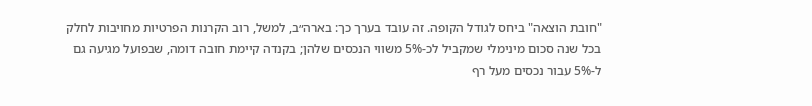"חובת הוצאה" ביחס לגודל הקופה. זה עובד בערך כך: בארה״ב, למשל, רוב הקרנות הפרטיות מחויבות לחלק בכל שנה סכום מינימלי שמקביל לכ-5% משווי הנכסים שלהן; בקנדה קיימת חובה דומה, שבפועל מגיעה גם ל-5% עבור נכסים מעל רף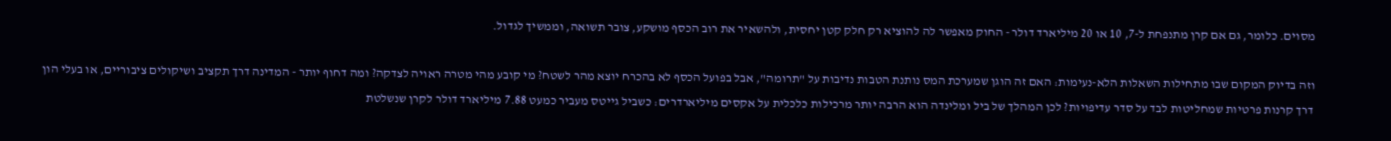מסוים. כלומר, גם אם קרן מתנפחת ל-7, 10 או 20 מיליארד דולר - החוק מאפשר לה להוציא רק חלק קטן יחסית, ולהשאיר את רוב הכסף מושקע, צובר תשואה, וממשיך לגדול.

וזה בדיוק המקום שבו מתחילות השאלות הלא-נעימות: האם זה הוגן שמערכת המס נותנת הטבות נדיבות על "תרומה", אבל בפועל הכסף לא בהכרח יוצא מהר לשטח? מי קובע מהי מטרה ראויה לצדקה? ומה דחוף יותר - המדינה דרך תקציב ושיקולים ציבוריים, או בעלי הון דרך קרנות פרטיות שמחליטות לבד על סדר עדיפויות? לכן המהלך של ביל ומלינדה הוא הרבה יותר מרכילות כלכלית על אקסים מיליארדרים: כשביל גייטס מעביר כמעט 7.88 מיליארד דולר לקרן שנשלטת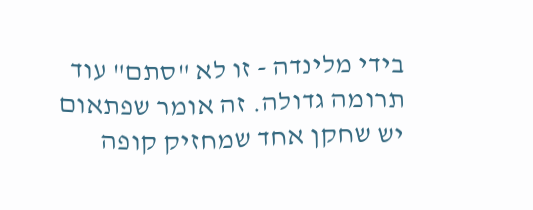בידי מלינדה - זו לא "סתם" עוד תרומה גדולה. זה אומר שפתאום יש שחקן אחד שמחזיק קופה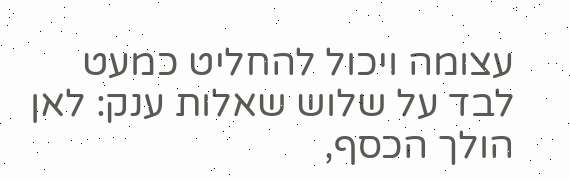עצומה ויכול להחליט כמעט לבד על שלוש שאלות ענק: לאן הולך הכסף,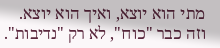מתי הוא יוצא, ואיך הוא יוצא. וזה כבר "כוח", לא רק "נדיבות".